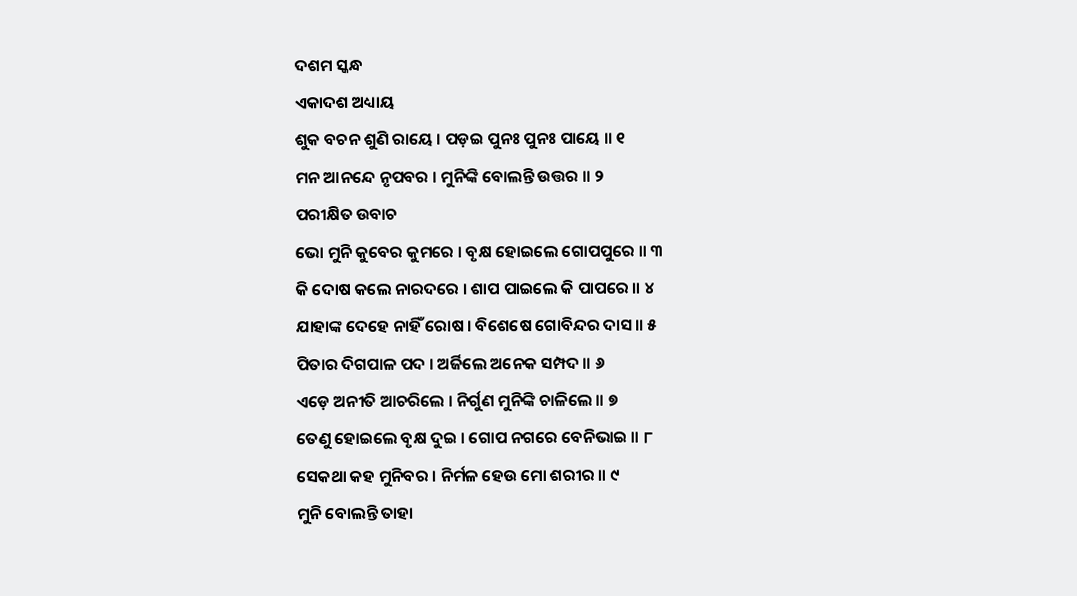ଦଶମ ସ୍କନ୍ଧ
ଏକାଦଶ ଅଧ୍ୟାୟ
ଶୁକ ବଚନ ଶୁଣି ରାୟେ । ପଡ଼ଇ ପୁନଃ ପୁନଃ ପାୟେ ॥ ୧
ମନ ଆନନ୍ଦେ ନୃପବର । ମୁନିଙ୍କି ବୋଲନ୍ତି ଉତ୍ତର ॥ ୨
ପରୀକ୍ଷିତ ଉବାଚ
ଭୋ ମୁନି କୁବେର କୁମରେ । ବୃକ୍ଷ ହୋଇଲେ ଗୋପପୁରେ ॥ ୩
କି ଦୋଷ କଲେ ନାରଦରେ । ଶାପ ପାଇଲେ କି ପାପରେ ॥ ୪
ଯାହାଙ୍କ ଦେହେ ନାହିଁ ରୋଷ । ବିଶେଷେ ଗୋବିନ୍ଦର ଦାସ ॥ ୫
ପିତାର ଦିଗପାଳ ପଦ । ଅର୍ଜିଲେ ଅନେକ ସମ୍ପଦ ॥ ୬
ଏଡ଼େ ଅନୀତି ଆଚରିଲେ । ନିର୍ଗୁଣ ମୁନିଙ୍କି ଚାଳିଲେ ॥ ୭
ତେଣୁ ହୋଇଲେ ବୃକ୍ଷ ଦୁଇ । ଗୋପ ନଗରେ ବେନିଭାଇ ॥ ୮
ସେକଥା କହ ମୁନିବର । ନିର୍ମଳ ହେଉ ମୋ ଶରୀର ॥ ୯
ମୁନି ବୋଲନ୍ତି ତାହା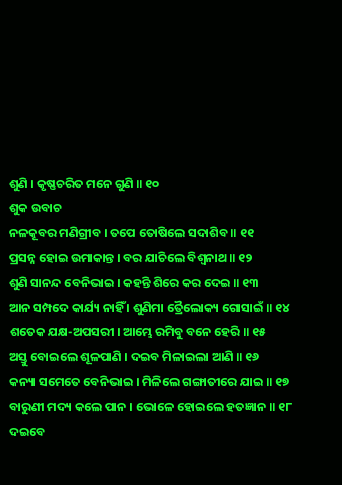ଶୁଣି । କୃଷ୍ଣଚରିତ ମନେ ଗୁଣି ॥ ୧୦
ଶୁକ ଉବାଚ
ନଳକୂବର ମଣିଗ୍ରୀବ । ତପେ ତୋଷିଲେ ସଦାଶିବ ॥ ୧୧
ପ୍ରସନ୍ନ ହୋଇ ଉମାକାନ୍ତ । ବର ଯାଚିଲେ ବିଶ୍ୱନାଥ ॥ ୧୨
ଶୁଣି ସାନନ୍ଦ ବେନିଭାଇ । କହନ୍ତି ଶିରେ କର ଦେଇ ॥ ୧୩
ଆନ ସମ୍ପଦେ କାର୍ଯ୍ୟ ନାହିଁ । ଶୁଣିମା ତ୍ରୈଲୋକ୍ୟ ଗୋସାଇଁ ॥ ୧୪
ଶତେକ ଯକ୍ଷ-ଅପସରୀ । ଆମ୍ଭେ ରମିବୁ ବନେ ହେରି ॥ ୧୫
ଅସ୍ତୁ ବୋଇଲେ ଶୂଳପାଣି । ଦଇବ ମିଳାଇଲା ଆଣି ॥ ୧୬
କନ୍ୟା ସମେତେ ବେନିଭାଇ । ମିଳିଲେ ଗଙ୍ଗାତୀରେ ଯାଇ ॥ ୧୭
ବାରୁଣୀ ମଦ୍ୟ କଲେ ପାନ । ଭୋଳେ ହୋଇଲେ ହତଜ୍ଞାନ ॥ ୧୮
ଦଇବେ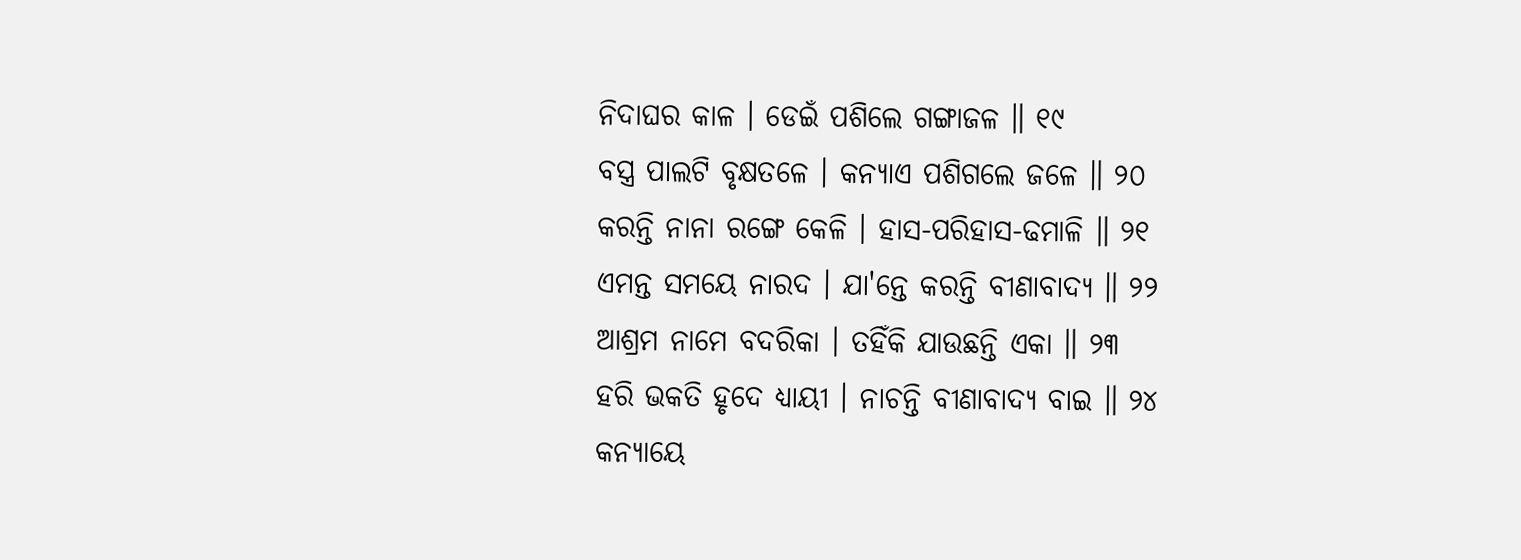ନିଦାଘର କାଳ । ଡେଇଁ ପଶିଲେ ଗଙ୍ଗାଜଳ ॥ ୧୯
ବସ୍ତ୍ର ପାଲଟି ବୃକ୍ଷତଳେ । କନ୍ୟାଏ ପଶିଗଲେ ଜଳେ ॥ ୨୦
କରନ୍ତି ନାନା ରଙ୍ଗେ କେଳି । ହାସ-ପରିହାସ-ଢମାଳି ॥ ୨୧
ଏମନ୍ତ ସମୟେ ନାରଦ । ଯା'ନ୍ତେ କରନ୍ତି ବୀଣାବାଦ୍ୟ ॥ ୨୨
ଆଶ୍ରମ ନାମେ ବଦରିକା । ତହିଁକି ଯାଉଛନ୍ତି ଏକା ॥ ୨୩
ହରି ଭକତି ହୃଦେ ଧ୍ୟାୟୀ । ନାଚନ୍ତି ବୀଣାବାଦ୍ୟ ବାଇ ॥ ୨୪
କନ୍ୟାୟେ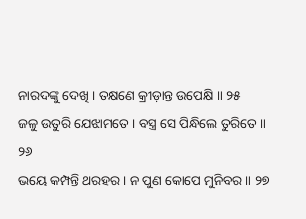ନାରଦଙ୍କୁ ଦେଖି । ତକ୍ଷଣେ କ୍ରୀଡ଼ାନ୍ତ ଉପେକ୍ଷି ॥ ୨୫
ଜଳୁ ଉତୁରି ଯେଝାମତେ । ବସ୍ତ୍ର ସେ ପିନ୍ଧିଲେ ତୁରିତେ ॥ ୨୬
ଭୟେ କମ୍ପନ୍ତି ଥରହର । ନ ପୁଣ କୋପେ ମୁନିବର ॥ ୨୭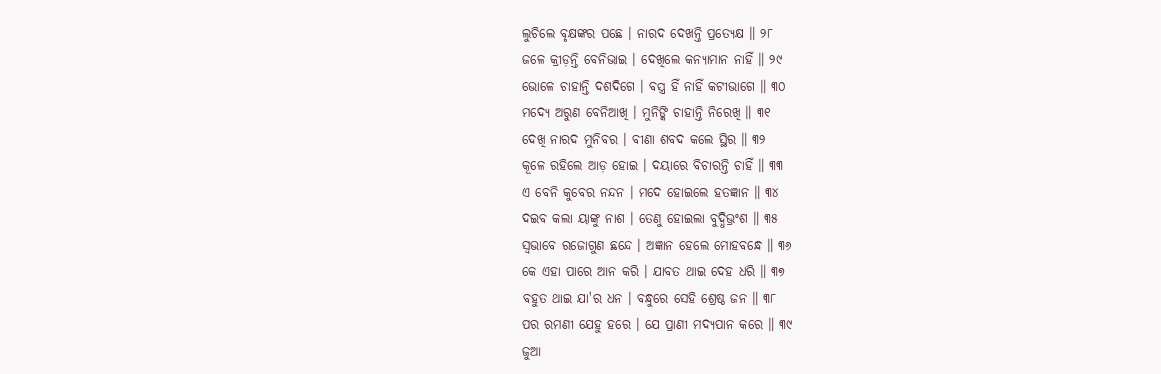ଲୁଚିଲେ ବୃକ୍ଷଙ୍କର ପଛେ । ନାରଦ ଦେଖନ୍ତି ପ୍ରତ୍ୟେକ୍ଷ ॥ ୨୮
ଜଳେ କ୍ରୀଡ଼ନ୍ତି ବେନିଭାଇ । ଦେଖିଲେ କନ୍ୟାମାନ ନାହିଁ ॥ ୨୯
ଭୋଳେ ଚାହାନ୍ତି ଦଶଦିଗେ । ବସ୍ତ୍ର ହିଁ ନାହିଁ କଟୀଭାଗେ ॥ ୩୦
ମଦ୍ୟେ ଅରୁଣ ବେନିଆଖି । ମୁନିଙ୍କି ଚାହାନ୍ତି ନିରେଖି ॥ ୩୧
ଦେଖି ନାରଦ ମୁନିବର । ବୀଣା ଶବଦ କଲେ ସ୍ଥିର ॥ ୩୨
କୂଳେ ରହିଲେ ଆଡ଼ ହୋଇ । ଦୟାରେ ବିଚାରନ୍ତି ଚାହିଁ ॥ ୩୩
ଏ ବେନି କୁବେର ନନ୍ଦନ । ମଦେ ହୋଇଲେ ହତଜ୍ଞାନ ॥ ୩୪
ଦଇବ କଲା ୟାଙ୍କୁ ନାଶ । ତେଣୁ ହୋଇଲା ବୁଦ୍ଧିଭ୍ରଂଶ ॥ ୩୫
ସ୍ୱଭାବେ ରଜୋଗୁଣ ଛନ୍ଦେ । ଅଜ୍ଞାନ ହେଲେ ମୋହବନ୍ଧେ ॥ ୩୬
କେ ଏହା ପାରେ ଆନ କରି । ଯାବତ ଥାଇ ଦେହ ଧରି ॥ ୩୭
ବହୁତ ଥାଇ ଯା'ର ଧନ । ବନ୍ଧୁରେ ସେହି ଶ୍ରେଷ୍ଠ ଜନ ॥ ୩୮
ପର ରମଣୀ ଯେହୁ ହରେ । ଯେ ପ୍ରାଣୀ ମଦ୍ୟପାନ କରେ ॥ ୩୯
ଜୁଆ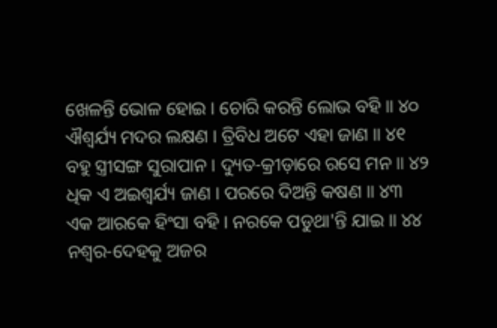ଖେଳନ୍ତି ଭୋଳ ହୋଇ । ଚୋରି କରନ୍ତି ଲୋଭ ବହି ॥ ୪୦
ଐଶ୍ୱର୍ଯ୍ୟ ମଦର ଲକ୍ଷଣ । ତ୍ରିବିଧ ଅଟେ ଏହା ଜାଣ ॥ ୪୧
ବହୁ ସ୍ତ୍ରୀସଙ୍ଗ ସୁରାପାନ । ଦ୍ୟୁତ-କ୍ରୀଡ଼ାରେ ରସେ ମନ ॥ ୪୨
ଧିକ ଏ ଅଇଶ୍ୱର୍ଯ୍ୟ ଜାଣ । ପରରେ ଦିଅନ୍ତି କଷଣ ॥ ୪୩
ଏକ ଆରକେ ହିଂସା ବହି । ନରକେ ପଡୁଥା'ନ୍ତି ଯାଇ ॥ ୪୪
ନଶ୍ୱର-ଦେହକୁ ଅଜର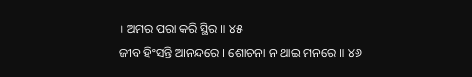। ଅମର ପରା କରି ସ୍ଥିର ॥ ୪୫
ଜୀବ ହିଂସନ୍ତି ଆନନ୍ଦରେ । ଶୋଚନା ନ ଥାଇ ମନରେ ॥ ୪୬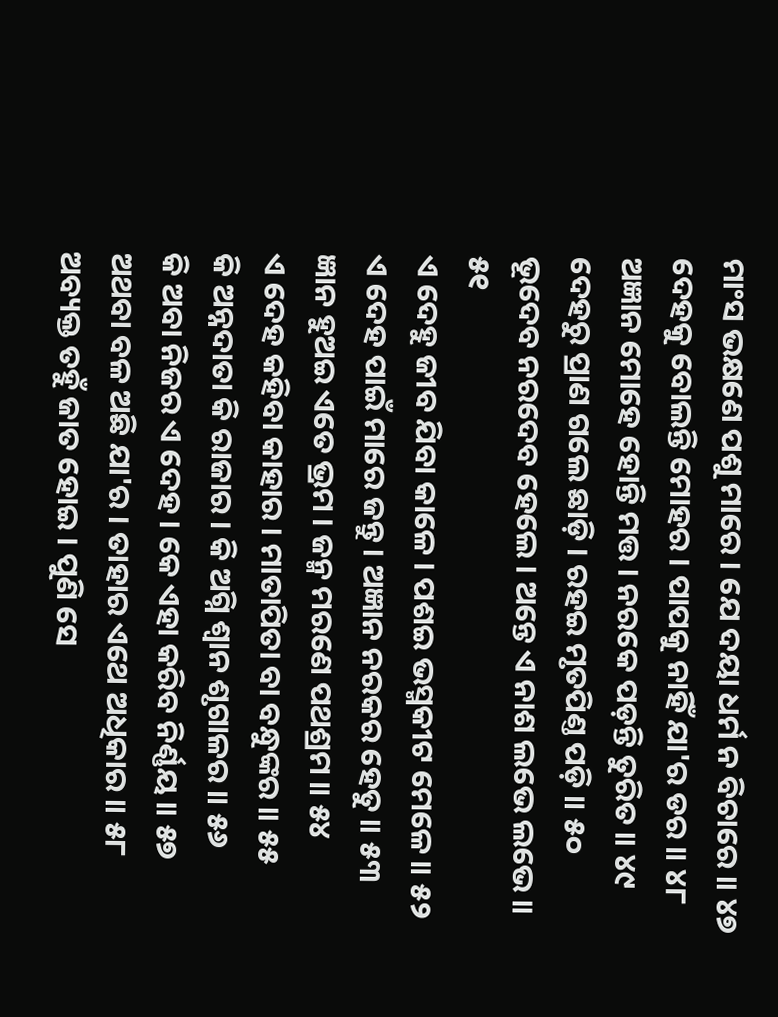ମାଂସ ଭକ୍ଷଣେ ପଶୁ ମାରେ । ଯେ ଦୟା ଧର୍ମ ନ ବିଚାରେ ॥ ୪୭
ଦେହକୁ ବୋଲନ୍ତି ମୋହର । ପାପକୁ ନାହିଁ ଯା'ର ଡର ॥ ୪୮
ଅଜ୍ଞାନ ମୋହେ ହୋନ୍ତି ମତ୍ତ । ନରକେ ପଡ଼ନ୍ତି ତୁରିତ ॥ ୪୯
ଦେହରୁ ପ୍ରାଣ ଗଲେ ଛାଡ଼ି । ରହଇ ମୃତପିଣ୍ତ ପଡ଼ି ॥ ୫୦
ଭୂଦେବ ନରଦେବ ହେଲେ । ଅନ୍ତେ ଏ ନାଶ ଲଭେ ଲଭେ ॥ ୫୧
ଏ ଦେହୁ ଜୀବ ଯିବା କାଳେ । ପଶଇ ଭସ୍ମକୀଟ ମେଳେ ॥ ୫୨
ଏ ଦେହ ପାଇଁ ମାରେ ଜନ୍ତୁ । ଅଜ୍ଞାନ ନରକର ହେତୁ ॥ ୫୩
ଜ୍ଞାନ ହୁଅଇ ଏତେ ଭ୍ରମ । ଜନ୍ମ ମରଣେ ପଥଶ୍ରମ ॥ ୫୪
ଏ ଦେହ କହିବା କାହାର । ମାତାପିତା ବା ବନ୍ଧୁଙ୍କର ॥ ୫୫
କି ଅନ୍ନଦାତା କି ରାଜାର । କି ଅଗ୍ନି ଶ୍ୱାନ ଶୃଗାଳର ॥ ୫୬
କି ଅବା ନିଜର ଏ ଦେହ । କେ ଏହା କରିବ ନିର୍ଣ୍ଣୟ ॥ ୫୭
ଅଥବା ବଳ ଅଛି ଯା'ର । ତାହାର ଏଥେ ଅଧିକାର ॥ ୫୮
ଅବ୍ୟକ୍ତ ତହୁଁ ଜାତ ହୋଇ । ପୁଣି ସେ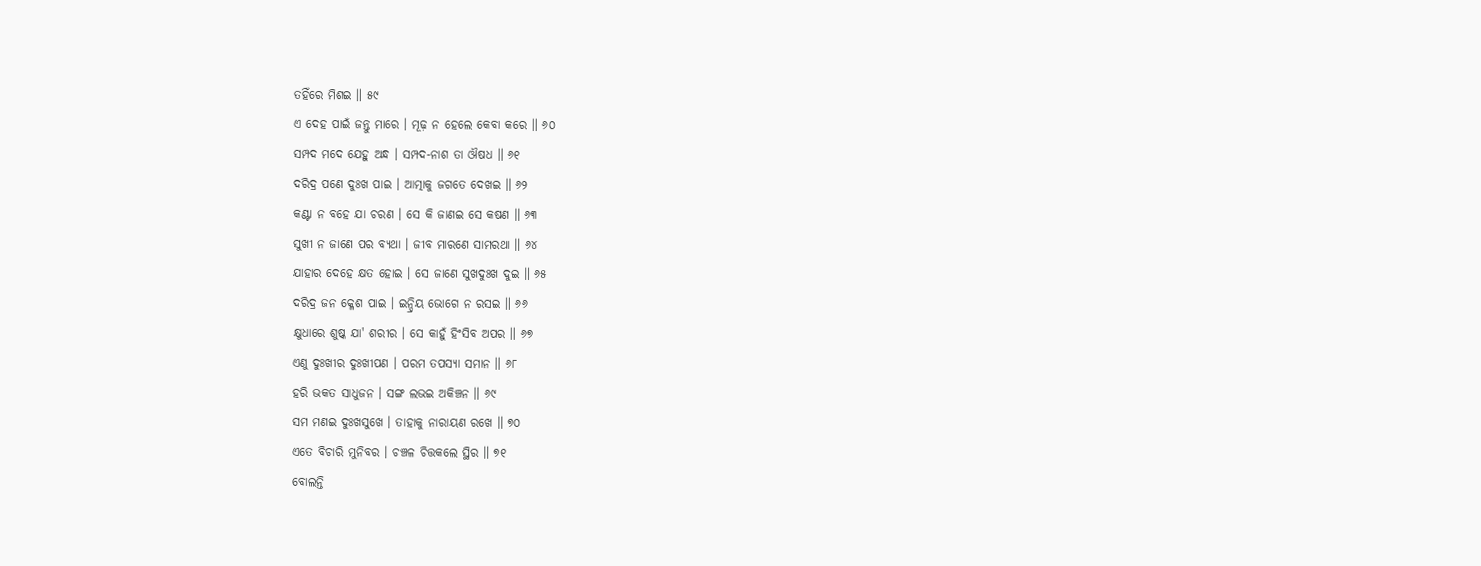ତହିଁରେ ମିଶଇ ॥ ୫୯
ଏ ଦେହ ପାଇଁ ଜନ୍ତୁ ମାରେ । ମୂଢ଼ ନ ହେଲେ କେବା କରେ ॥ ୬୦
ସମ୍ପଦ ମଦେ ଯେହୁ ଅନ୍ଧ । ସମ୍ପଦ-ନାଶ ତା ଔଷଧ ॥ ୬୧
ଦରିଦ୍ର ପଣେ ଦୁଃଖ ପାଇ । ଆତ୍ମାକୁ ଜଗତେ ଦେଖଇ ॥ ୬୨
କଣ୍ଟା ନ ବହେ ଯା ଚରଣ । ସେ କି ଜାଣଇ ସେ କଷଣ ॥ ୬୩
ସୁଖୀ ନ ଜାଣେ ପର ବ୍ୟଥା । ଜୀବ ମାରଣେ ସାମରଥା ॥ ୬୪
ଯାହାର ଦେହେ କ୍ଷତ ହୋଇ । ସେ ଜାଣେ ସୁଖଦୁଃଖ ଦୁଇ ॥ ୬୫
ଦରିଦ୍ର ଜନ କ୍ଳେଶ ପାଇ । ଇନ୍ଦ୍ରିୟ ଭୋଗେ ନ ରସଇ ॥ ୬୬
କ୍ଷୁଧାରେ ଶୁଷ୍କ ଯା' ଶରୀର । ସେ କାହୁଁ ହିଂସିବ ଅପର ॥ ୬୭
ଏଣୁ ଦୁଃଖୀର ଦୁଃଖୀପଣ । ପରମ ତପସ୍ୟା ସମାନ ॥ ୬୮
ହରି ଭକତ ସାଧୁଜନ । ସଙ୍ଗ ଲଭଇ ଅକିଞ୍ଚନ ॥ ୬୯
ସମ ମଣଇ ଦୁଃଖସୁଖେ । ତାହାକୁ ନାରାୟଣ ରଖେ ॥ ୭୦
ଏତେ ବିଚାରି ମୁନିବର । ଚଞ୍ଚଳ ଚିତ୍ତକଲେ ସ୍ଥିର ॥ ୭୧
ବୋଲନ୍ତି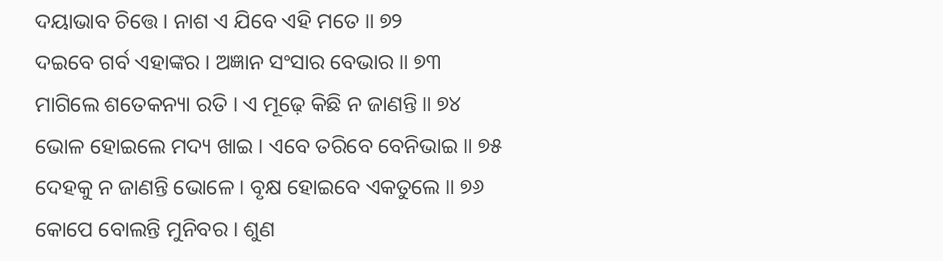ଦୟାଭାବ ଚିତ୍ତେ । ନାଶ ଏ ଯିବେ ଏହି ମତେ ॥ ୭୨
ଦଇବେ ଗର୍ବ ଏହାଙ୍କର । ଅଜ୍ଞାନ ସଂସାର ବେଭାର ॥ ୭୩
ମାଗିଲେ ଶତେକନ୍ୟା ରତି । ଏ ମୂଢ଼େ କିଛି ନ ଜାଣନ୍ତି ॥ ୭୪
ଭୋଳ ହୋଇଲେ ମଦ୍ୟ ଖାଇ । ଏବେ ତରିବେ ବେନିଭାଇ ॥ ୭୫
ଦେହକୁ ନ ଜାଣନ୍ତି ଭୋଳେ । ବୃକ୍ଷ ହୋଇବେ ଏକତୁଲେ ॥ ୭୬
କୋପେ ବୋଲନ୍ତି ମୁନିବର । ଶୁଣ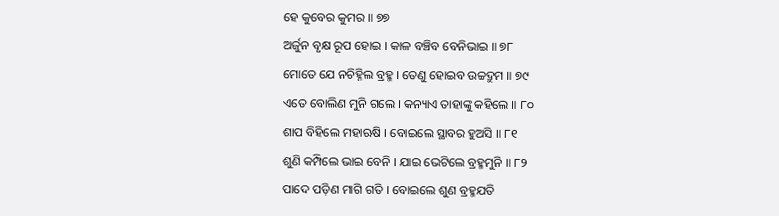ହେ କୁବେର କୁମର ॥ ୭୭
ଅର୍ଜୁନ ବୃକ୍ଷ ରୂପ ହୋଇ । କାଳ ବଞ୍ଚିବ ବେନିଭାଇ ॥ ୭୮
ମୋତେ ଯେ ନଚିହ୍ନିଲ ବ୍ରହ୍ମ । ତେଣୁ ହୋଇବ ଉଚ୍ଚଦ୍ରୁମ ॥ ୭୯
ଏତେ ବୋଲିଣ ମୁନି ଗଲେ । କନ୍ୟାଏ ତାହାଙ୍କୁ କହିଲେ ॥ ୮୦
ଶାପ ବିହିଲେ ମହାଋଷି । ବୋଇଲେ ସ୍ଥାବର ହୁଅସି ॥ ୮୧
ଶୁଣି କମ୍ପିଲେ ଭାଇ ବେନି । ଯାଇ ଭେଟିଲେ ବ୍ରହ୍ମମୁନି ॥ ୮୨
ପାଦେ ପଡ଼ିଣ ମାଗି ଗତି । ବୋଇଲେ ଶୁଣ ବ୍ରହ୍ମଯତି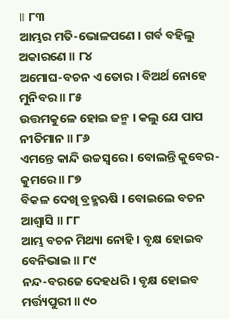॥ ୮୩
ଆମ୍ଭର ମତି-ଭୋଳପଣେ । ଗର୍ବ ବହିଲୁ ଅକାରଣେ ॥ ୮୪
ଅମୋଘ-ବଚନ ଏ ତୋର । ବିଅର୍ଥ ନୋହେ ମୁନିବର ॥ ୮୫
ଉତ୍ତମକୁଳେ ହୋଇ ଜନ୍ମ । କଲୁ ଯେ ପାପ ନୀତିମାନ ॥ ୮୬
ଏମନ୍ତେ କାନ୍ଦି ଉଚ୍ଚସ୍ୱରେ । ବୋଲନ୍ତି କୁବେର-କୁମରେ ॥ ୮୭
ବିକଳ ଦେଖି ବ୍ରହ୍ମଋଷି । ବୋଇଲେ ବଚନ ଆଶ୍ୱାସି ॥ ୮୮
ଆମ୍ଭ ବଚନ ମିଥ୍ୟା ନୋହି । ବୃକ୍ଷ ହୋଇବ ବେନିଭାଇ ॥ ୮୯
ନନ୍ଦ-ବରଜେ ଦେହଧରି । ବୃକ୍ଷ ହୋଇବ ମର୍ତ୍ତ୍ୟପୁରୀ ॥ ୯୦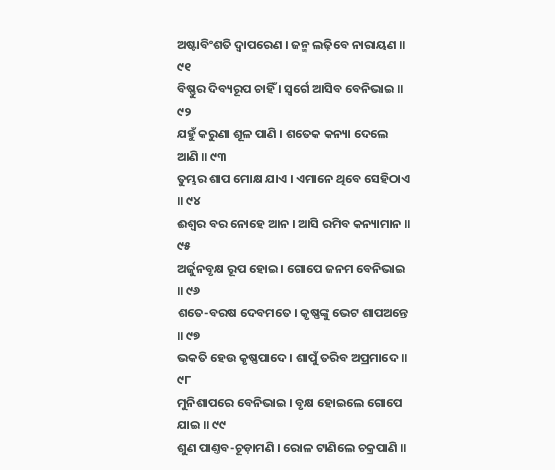ଅଷ୍ଟାବିଂଶତି ଦ୍ୱାପରେଣ । ଜନ୍ମ ଲଢ଼ିବେ ନାରାୟଣ ॥ ୯୧
ବିଷ୍ଣୁର ଦିବ୍ୟରୂପ ଚାହିଁ । ସ୍ୱର୍ଗେ ଆସିବ ବେନିଭାଇ ॥ ୯୨
ଯହୁଁ କରୁଣା ଶୂଳ ପାଣି । ଶତେକ କନ୍ୟା ଦେଲେ ଆଣି ॥ ୯୩
ତୁମ୍ଭର ଶାପ ମୋକ୍ଷ ଯାଏ । ଏମାନେ ଥିବେ ସେହିଠାଏ ॥ ୯୪
ଈଶ୍ୱର ବର ନୋହେ ଆନ । ଆସି ରମିବ କନ୍ୟାମାନ ॥ ୯୫
ଅର୍ଜୁନବୃକ୍ଷ ରୂପ ହୋଇ । ଗୋପେ ଜନମ ବେନିଭାଇ ॥ ୯୬
ଶତେ-ବରଷ ଦେବମତେ । କୃଷ୍ଣଙ୍କୁ ଭେଟ ଶାପଅନ୍ତେ ॥ ୯୭
ଭକତି ହେଉ କୃଷ୍ଣପାଦେ । ଶାପୁଁ ତରିବ ଅପ୍ରମାଦେ ॥ ୯୮
ମୁନିଶାପରେ ବେନିଭାଇ । ବୃକ୍ଷ ହୋଇଲେ ଗୋପେ ଯାଇ ॥ ୯୯
ଶୁଣ ପାଣ୍ତବ-ଚୂଡ଼ାମଣି । ରୋଳ ଟାଣିଲେ ଚକ୍ରପାଣି ॥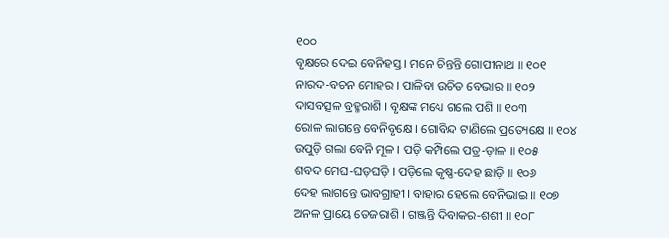୧୦୦
ବୃକ୍ଷରେ ଦେଇ ବେନିହସ୍ତ । ମନେ ଚିନ୍ତନ୍ତି ଗୋପୀନାଥ ॥ ୧୦୧
ନାରଦ-ବଚନ ମୋହର । ପାଳିବା ଉଚିତ ବେଭାର ॥ ୧୦୨
ଦାସବତ୍ସଳ ବ୍ରହ୍ମରାଶି । ବୃକ୍ଷଙ୍କ ମଧ୍ୟେ ଗଲେ ପଶି ॥ ୧୦୩
ରୋଳ ଲାଗନ୍ତେ ବେନିବୃକ୍ଷେ । ଗୋବିନ୍ଦ ଟାଣିଲେ ପ୍ରତ୍ୟେକ୍ଷେ ॥ ୧୦୪
ଉପୁଡ଼ି ଗଲା ବେନି ମୂଳ । ପଡ଼ି କମ୍ପିଲେ ପତ୍ର-ଡ଼ାଳ ॥ ୧୦୫
ଶବଦ ମେଘ-ଘଡ଼ଘଡ଼ି । ପଡ଼ିଲେ କୃଷ୍ଣ-ଦେହ ଛାଡ଼ି ॥ ୧୦୬
ଦେହ ଲାଗନ୍ତେ ଭାବଗ୍ରାହୀ । ବାହାର ହେଲେ ବେନିଭାଇ ॥ ୧୦୭
ଅନଳ ପ୍ରାୟେ ତେଜରାଶି । ଗଞ୍ଜନ୍ତି ଦିବାକର-ଶଶୀ ॥ ୧୦୮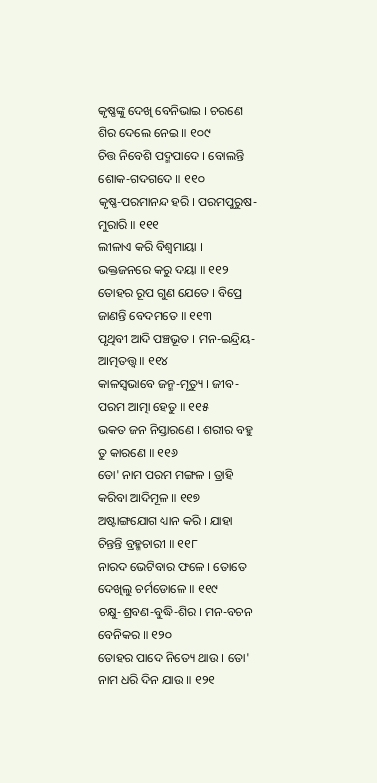କୃଷ୍ଣଙ୍କୁ ଦେଖି ବେନିଭାଇ । ଚରଣେ ଶିର ଦେଲେ ନେଇ ॥ ୧୦୯
ଚିତ୍ତ ନିବେଶି ପଦ୍ମପାଦେ । ବୋଲନ୍ତି ଶୋକ-ଗଦଗଦେ ॥ ୧୧୦
କୃଷ୍ଣ-ପରମାନନ୍ଦ ହରି । ପରମପୁରୁଷ-ମୁରାରି ॥ ୧୧୧
ଲୀଳାଏ କରି ବିଶ୍ୱମାୟା । ଭକ୍ତଜନରେ କରୁ ଦୟା ॥ ୧୧୨
ତୋହର ରୂପ ଗୁଣ ଯେତେ । ବିପ୍ରେ ଜାଣନ୍ତି ବେଦମତେ ॥ ୧୧୩
ପୃଥିବୀ ଆଦି ପଞ୍ଚଭୂତ । ମନ-ଇନ୍ଦ୍ରିୟ-ଆତ୍ମତତ୍ତ୍ୱ ॥ ୧୧୪
କାଳସ୍ୱଭାବେ ଜନ୍ମ-ମୃତ୍ୟୁ । ଜୀବ-ପରମ ଆତ୍ମା ହେତୁ ॥ ୧୧୫
ଭକତ ଜନ ନିସ୍ତାରଣେ । ଶରୀର ବହୁ ତୁ କାରଣେ ॥ ୧୧୬
ତୋ' ନାମ ପରମ ମଙ୍ଗଳ । ତ୍ରାହି କରିବା ଆଦିମୂଳ ॥ ୧୧୭
ଅଷ୍ଟାଙ୍ଗଯୋଗ ଧ୍ୟାନ କରି । ଯାହା ଚିନ୍ତନ୍ତି ବ୍ରହ୍ମଚାରୀ ॥ ୧୧୮
ନାରଦ ଭେଟିବାର ଫଳେ । ତୋତେ ଦେଖିଲୁ ଚର୍ମଡୋଳେ ॥ ୧୧୯
ଚକ୍ଷୁ-ଶ୍ରବଣ-ବୁଦ୍ଧି-ଶିର । ମନ-ବଚନ ବେନିକର ॥ ୧୨୦
ତୋହର ପାଦେ ନିତ୍ୟେ ଥାଉ । ତୋ' ନାମ ଧରି ଦିନ ଯାଉ ॥ ୧୨୧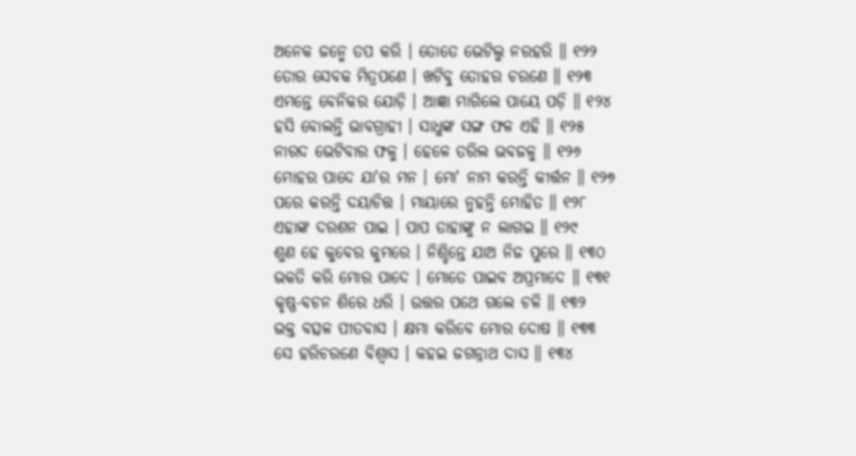ଅନେକ ଜନ୍ମେ ତପ କରି । ତୋତେ ଭେଟିଲୁ ନରହରି ॥ ୧୨୨
ତୋର ସେବକ ମିତ୍ରପଣେ । ଖଟିବୁ ତୋହର ଚରଣେ ॥ ୧୨୩
ଏମନ୍ତେ ବେନିକର ଯୋଡ଼ି । ଆଜ୍ଞା ମାଗିଲେ ପାୟେ ପଡ଼ି ॥ ୧୨୪
ହସି ବୋଲନ୍ତି ଭାବଗ୍ରାହୀ । ସାଧୁଙ୍କ ସଙ୍ଗ ଫଳ ଏହି ॥ ୧୨୫
ନାରଦ ଭେଟିବାର ଫଳୁ । ହେଳେ ତରିଲ ଭବଜଳୁ ॥ ୧୨୬
ମୋହର ପାଦେ ଯା'ର ମନ । ମୋ' ନାମ କରନ୍ତି କୀର୍ତ୍ତନ ॥ ୧୨୭
ପରେ କରନ୍ତି ଦୟାଚିତ୍ତ । ମାୟାରେ ନୁହନ୍ତି ମୋହିତ ॥ ୧୨୮
ଏହାଙ୍କ ଦରଶନ ପାଇ । ପାପ ତାହାଙ୍କୁ ନ ଲାଗଇ ॥ ୧୨୯
ଶୁଣ ହେ କୁବେର କୁମରେ । ନିଶ୍ଚିନ୍ତେ ଯାଅ ନିଜ ପୁରେ ॥ ୧୩୦
ଭକତି କରି ମୋର ପାଦେ । ମୋତେ ପାଇବ ଅପ୍ରମାଦେ ॥ ୧୩୧
କୃଷ୍ଣ-ବଚନ ଶିରେ ଧରି । ଉତ୍ତର ପଥେ ଗଲେ ଚଳି ॥ ୧୩୨
ଭକ୍ତ ବତ୍ସଳ ପୀତବାସ । କ୍ଷମା କରିବେ ମୋର ଦୋଷ ॥ ୧୩୩
ସେ ହରିଚରଣେ ବିଶ୍ୱାସ । କହଇ ଜଗନ୍ନାଥ ଦାସ ॥ ୧୩୪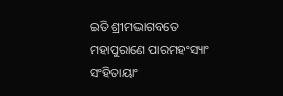ଇତି ଶ୍ରୀମଦ୍ଭାଗବତେ ମହାପୁରାଣେ ପାରମହଂସ୍ୟାଂ ସଂହିତାୟାଂ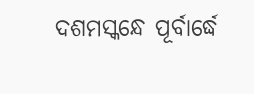ଦଶମସ୍କନ୍ଧେ ପୂର୍ବାର୍ଦ୍ଧେ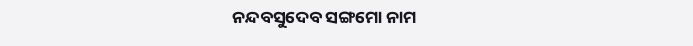ନନ୍ଦବସୁଦେବ ସଙ୍ଗମୋ ନାମ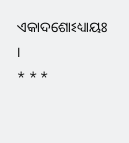ଏକାଦଶୋଽଧ୍ୟାୟଃ ।
* * *